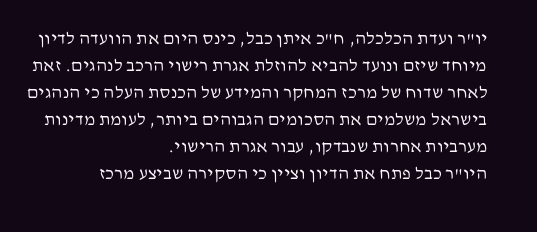יו"ר ועדת הכלכלה, ח"כ איתן כבל, כינס היום את הוועדה לדיון מיוחד שיזם ונועד להביא להוזלת אגרת רישוי הרכב לנהגים. זאת לאחר שדוח של מרכז המחקר והמידע של הכנסת העלה כי הנהגים בישראל משלמים את הסכומים הגבוהים ביותר, לעומת מדינות מערביות אחרות שנבדקו, עבור אגרת הרישוי.
היו"ר כבל פתח את הדיון וציין כי הסקירה שביצע מרכז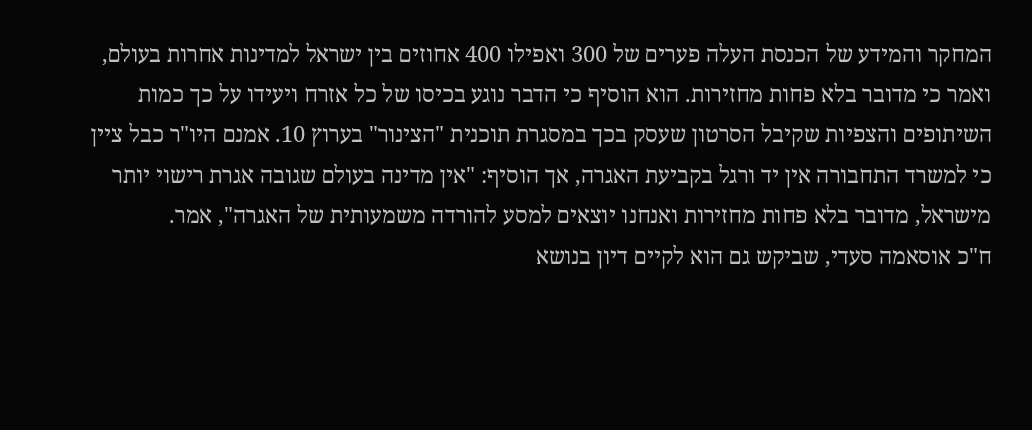המחקר והמידע של הכנסת העלה פערים של 300 ואפילו 400 אחוזים בין ישראל למדינות אחרות בעולם, ואמר כי מדובר בלא פחות מחזירות. הוא הוסיף כי הדבר נוגע בכיסו של כל אזרח ויעידו על כך כמות השיתופים והצפיות שקיבל הסרטון שעסק בכך במסגרת תוכנית "הצינור" בערוץ 10. אמנם היו"ר כבל ציין כי למשרד התחבורה אין יד ורגל בקביעת האגרה, אך הוסיף: "אין מדינה בעולם שגובה אגרת רישוי יותר מישראל, מדובר בלא פחות מחזירות ואנחנו יוצאים למסע להורדה משמעותית של האגרה", אמר.
ח"כ אוסאמה סעדי, שביקש גם הוא לקיים דיון בנושא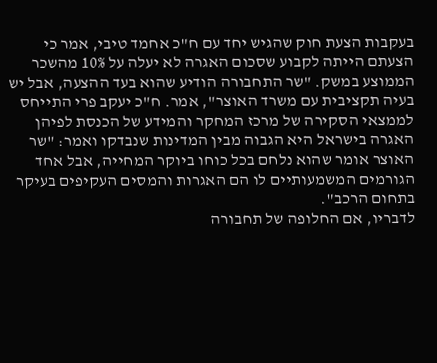בעקבות הצעת חוק שהגיש יחד עם ח"כ אחמד טיבי, אמר כי הצעתם הייתה לקבוע שסכום האגרה לא יעלה על 10% מהשכר הממוצע במשק. "שר התחבורה הודיע שהוא בעד ההצעה, אבל יש בעיה תקציבית עם משרד האוצר", אמר. ח"כ יעקב פרי התייחס לממצאי הסקירה של מרכז המחקר והמידע של הכנסת לפיהן האגרה בישראל היא הגבוה מבין המדינות שנבדקו ואמר: "שר האוצר אומר שהוא נלחם בכל כוחו ביוקר המחייה, אבל אחד הגורמים המשמעותיים לו הם האגרות והמסים העקיפים בעיקר בתחום הרכב".
לדבריו, אם החלופה של תחבורה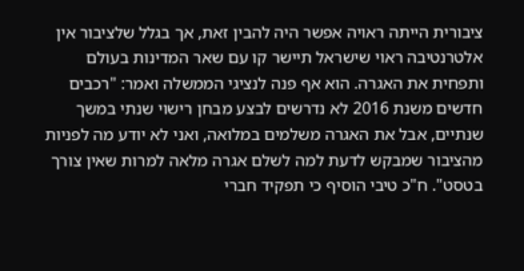ציבורית הייתה ראויה אפשר היה להבין זאת, אך בגלל שלציבור אין אלטרנטיבה ראוי שישראל תיישר קו עם שאר המדינות בעולם ותפחית את האגרה. הוא אף פנה לנציגי הממשלה ואמר: "רכבים חדשים משנת 2016 לא נדרשים לבצע מבחן רישוי שנתי במשך שנתיים, אבל את האגרה משלמים במלואה, ואני לא יודע מה לפניות מהציבור שמבקש לדעת למה לשלם אגרה מלאה למרות שאין צורך בטסט". ח"כ טיבי הוסיף כי תפקיד חברי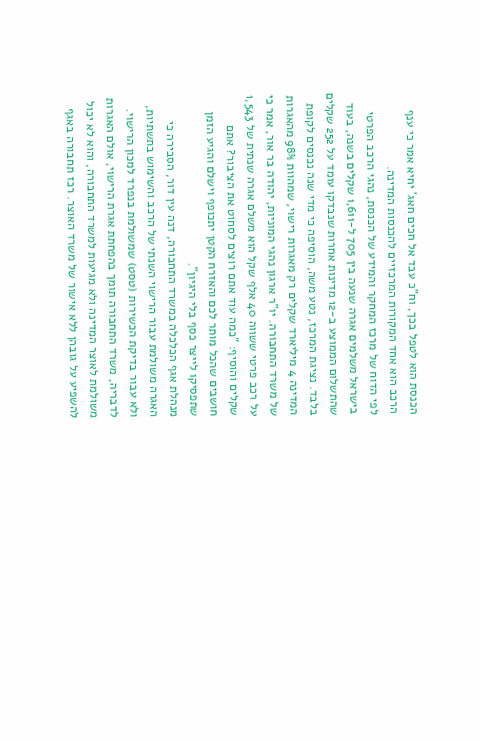הכנסת הוא לטפל בכך, וח"כ עבד אל חכים חאג’ יחיא אמר כי ענף הרכב הוא אחד המקורות המרכזיים להכנסות המדינה.
לפי הדוח של מרכז המחקר והמידע של הכנסת, נהגי הרכב הפרטי בישראל משלמים אגרה שנעה בין 705 ל-1,611 שקלים בשנה, בעוד שהתשלום הממוצע ב-12 מדינות אחרות שנבדקו עומד על 252 שקלים בלבד. נציגת המרכז, נטע משה, הוסיפה כי מדי שנה נכנסים לקופת המדינה 4 מיליארד שקלים רק מאגרות רישוי, שמהוות 98% מהאגרות של משרד התחבורה. יו"ר ארגון נהגי המוניות, יהודה בר אור, אמר כי על רכב פרטי ששווה 40 אלף שקל הוא משלם אגרה שנתית של 1,543 שקלים והוסיף: "כמה עוד אתם רוצים לסחוט את הציבור? אתם חושבים שהכל מותר לכם והאזרח הקטן יתכופף וישלם והגיע הזמן שתפסיקו לייצר כסף בלי היגיון".
מנהלת אגף הכלכלה במשרד התחבורה, דנה עין דור, הסבירה כי האגרה משולמת עבור הרישוי השנתי של הרכב והשימוש בתשתיות, ולא עבור בדיקת הכשירות (טסט) שמשולמת בנפרד למכון הרישוי. לדבריה, משרד התחבורה תומך בהפחתת אגרת הרישוי, אולם האגרות משולמת לאוצר המדינה ולא מגיעות למשרד התחבורה, והוא לא יכול להשפיע על גובהן ללא אישור של משרד האוצר. רכז תחבורה באגף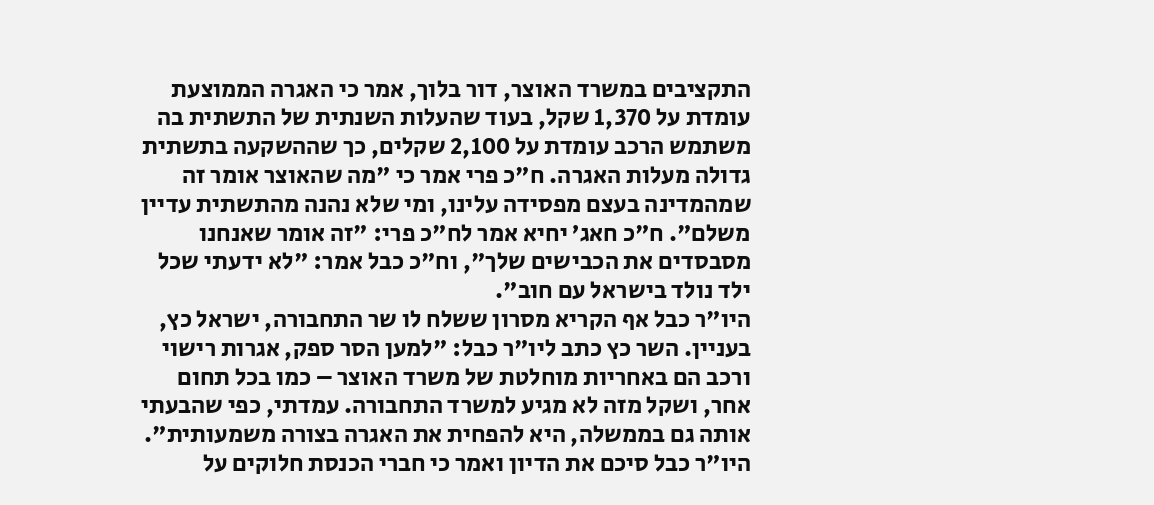התקציבים במשרד האוצר, דור בלוך, אמר כי האגרה הממוצעת עומדת על 1,370 שקל, בעוד שהעלות השנתית של התשתית בה משתמש הרכב עומדת על 2,100 שקלים, כך שההשקעה בתשתית גדולה מעלות האגרה. ח"כ פרי אמר כי "מה שהאוצר אומר זה שמהמדינה בעצם מפסידה עלינו, ומי שלא נהנה מהתשתית עדיין משלם". ח"כ חאג’ יחיא אמר לח"כ פרי: "זה אומר שאנחנו מסבסדים את הכבישים שלך", וח"כ כבל אמר: "לא ידעתי שכל ילד נולד בישראל עם חוב".
היו"ר כבל אף הקריא מסרון ששלח לו שר התחבורה, ישראל כץ, בעניין. השר כץ כתב ליו"ר כבל: "למען הסר ספק, אגרות רישוי ורכב הם באחריות מוחלטת של משרד האוצר – כמו בכל תחום אחר, ושקל מזה לא מגיע למשרד התחבורה. עמדתי, כפי שהבעתי אותה גם בממשלה, היא להפחית את האגרה בצורה משמעותית". היו"ר כבל סיכם את הדיון ואמר כי חברי הכנסת חלוקים על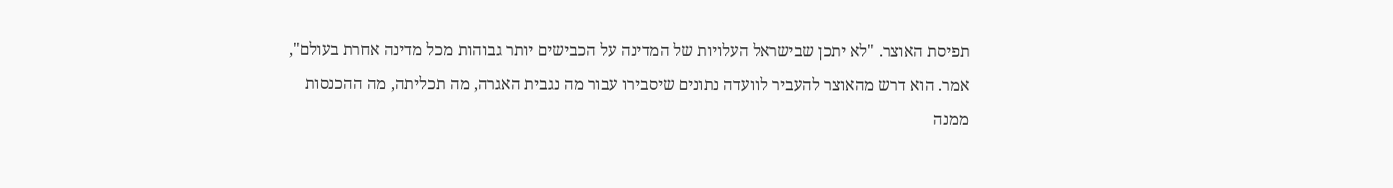תפיסת האוצר. "לא יתכן שבישראל העלויות של המדינה על הכבישים יותר גבוהות מכל מדינה אחרת בעולם", אמר. הוא דרש מהאוצר להעביר לוועדה נתונים שיסבירו עבור מה נגבית האגרה, מה תכליתה, מה ההכנסות ממנה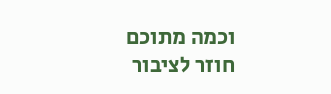וכמה מתוכם חוזר לציבור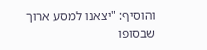והוסיף: "יצאנו למסע ארוך שבסופו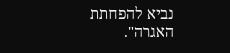נביא להפחתת האגרה".